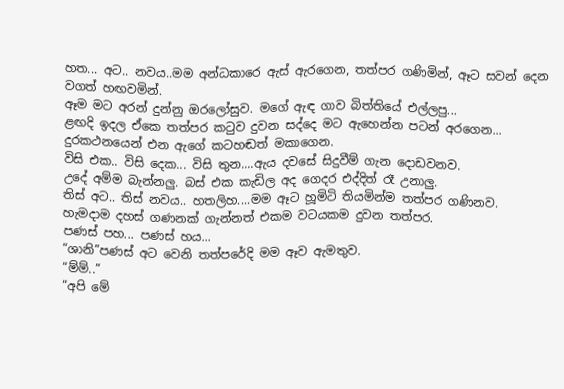හත... අට.. නවය..මම අන්ධකාරෙ ඇස් ඇරගෙන, තත්පර ගණිමින්, ඈට සවන් දෙන වගත් හඟවමින්.
ඈම මට අරන් දුන්නු ඔරලෝසුව. මගේ ඇඳ ගාව බිත්තියේ එල්ලපු...
ළඟදි ඉදල ඒකෙ තත්පර කටුව දුවන සද්දෙ මට ඇහෙන්න පටන් අරගෙන... දුරකථනයෙන් එන ඇගේ කටහඬත් මකාගෙන.
විසි එක.. විසි දෙක... විසි තුන....ඇය දවසේ සිදුවීම් ගැන දොඩවනව.
උදේ අම්ම බැන්නලු. බස් එක කැඩිල අද ගෙදර එද්දිත් රෑ උනාලු.
තිස් අට.. තිස් නවය.. හතලිහ....මම ඈට හූමිටි තියමින්ම තත්පර ගණිනව.
හැමදාම දහස් ගණනක් ගැන්නත් එකම වටයකම දුවන තත්පර.
පණස් පහ... පණස් හය...
“ශානි”පණස් අට වෙනි තත්පරේදි මම ඈව ඇමතුව.
“ම්ම්..”
“අපි මේ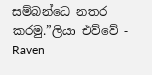සම්බන්ධෙ නතර කරමු.”ලියා එව්වේ - Raven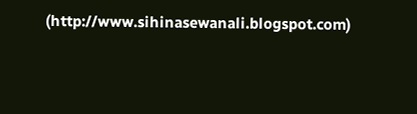(http://www.sihinasewanali.blogspot.com)